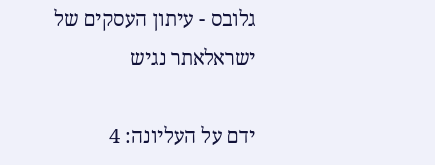גלובס - עיתון העסקים של ישראלאתר נגיש

ידם על העליונה: 4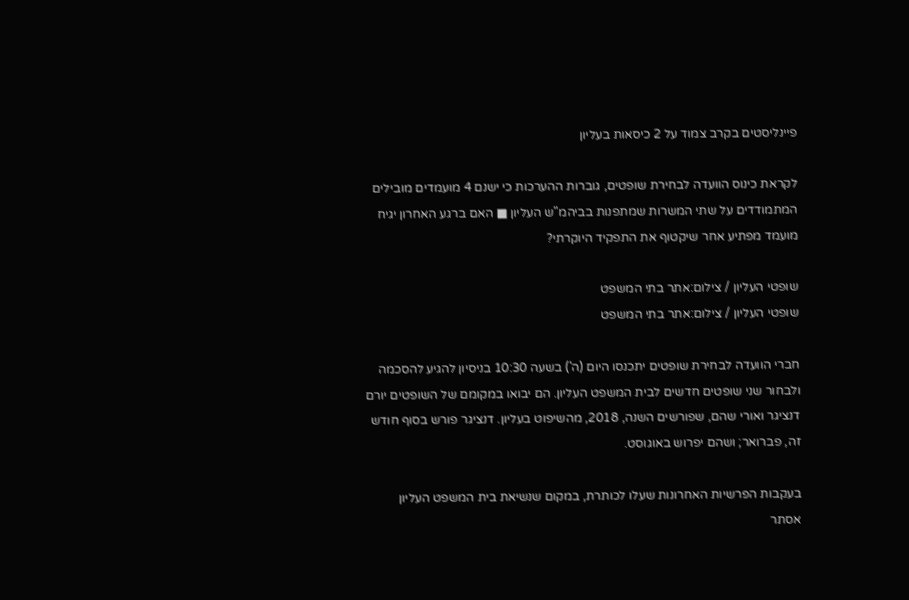פיינליסטים בקרב צמוד על 2 כיסאות בעליון

לקראת כינוס הוועדה לבחירת שופטים, גוברות ההערכות כי ישנם 4 מועמדים מובילים המתמודדים על שתי המשרות שמתפנות בביהמ"ש העליון ■ האם ברגע האחרון יגיח מועמד מפתיע אחר שיקטוף את התפקיד היוקרתי?

שופטי העליון / צילום:אתר בתי המשפט
שופטי העליון / צילום:אתר בתי המשפט

חברי הוועדה לבחירת שופטים יתכנסו היום (ה') בשעה 10:30 בניסיון להגיע להסכמה ולבחור שני שופטים חדשים לבית המשפט העליון. הם יבואו במקומם של השופטים יורם דנציגר ואורי שהם, שפורשים השנה, 2018, מהשיפוט בעליון. דנציגר פורש בסוף חודש זה, פברואר; ושהם יפרוש באוגוסט.

בעקבות הפרשיות האחרונות שעלו לכותרת, במקום שנשיאת בית המשפט העליון אסתר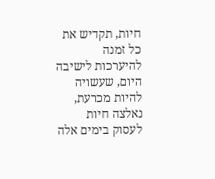חיות, תקדיש את כל זמנה להיערכות לישיבה היום, שעשויה להיות מכרעת, נאלצה חיות לעסוק בימים אלה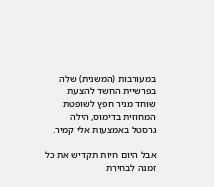במעורבות (המשנית) שלה בפרשיית החשד להצעת שוחד מניר חפץ לשופטת המחוזית בדימוס, הילה גרסטל באמצעות אלי קמיר.

אבל היום חיות תקדיש את כל זמנה לבחירת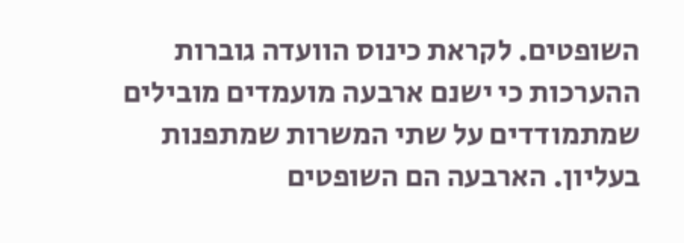השופטים. לקראת כינוס הוועדה גוברות ההערכות כי ישנם ארבעה מועמדים מובילים שמתמודדים על שתי המשרות שמתפנות בעליון. הארבעה הם השופטים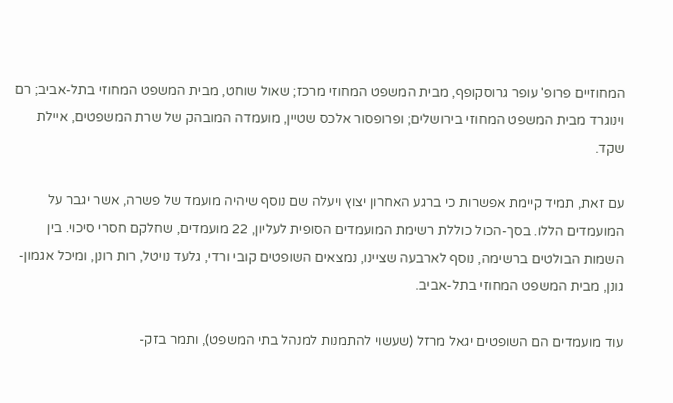המחוזיים פרופ' עופר גרוסקופף, מבית המשפט המחוזי מרכז; שאול שוחט, מבית המשפט המחוזי בתל-אביב; רם וינוגרד מבית המשפט המחוזי בירושלים; ופרופסור אלכס שטיין, מועמדה המובהק של שרת המשפטים, איילת שקד.

עם זאת, תמיד קיימת אפשרות כי ברגע האחרון יצוץ ויעלה שם נוסף שיהיה מועמד של פשרה, אשר יגבר על המועמדים הללו. בסך-הכול כוללת רשימת המועמדים הסופית לעליון, 22 מועמדים, שחלקם חסרי סיכוי. בין השמות הבולטים ברשימה, נוסף לארבעה שציינו, נמצאים השופטים קובי ורדי, גלעד נויטל, רות רונן, ומיכל אגמון- גונן, מבית המשפט המחוזי בתל-אביב.

עוד מועמדים הם השופטים יגאל מרזל (שעשוי להתמנות למנהל בתי המשפט), ותמר בזק-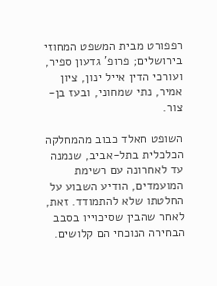רפפורט מבית המשפט המחוזי בירושלים; פרופ' גדעון ספיר, ועורכי הדין אייל ינון, ציון אמיר, נתי שמחוני, ובעז בן-צור.

השופט חאלד כבוב מהמחלקה הכלכלית בתל-אביב, שנמנה עד לאחרונה עם רשימת המועמדים, הודיע השבוע על החלטתו שלא להתמודד. זאת, לאחר שהבין שסיכוייו בסבב הבחירה הנוכחי הם קלושים.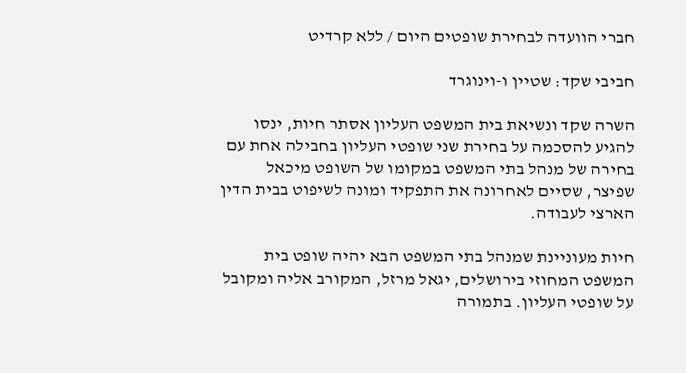חברי הוועדה לבחירת שופטים היום / ללא קרדיט

חביבי שקד: שטיין ו-וינוגרד

השרה שקד ונשיאת בית המשפט העליון אסתר חיות, ינסו להגיע להסכמה על בחירת שני שופטי העליון בחבילה אחת עם בחירה של מנהל בתי המשפט במקומו של השופט מיכאל שפיצר, שסיים לאחרונה את התפקיד ומונה לשיפוט בבית הדין הארצי לעבודה.

חיות מעוניינת שמנהל בתי המשפט הבא יהיה שופט בית המשפט המחוזי בירושלים, יגאל מרזל, המקורב אליה ומקובל על שופטי העליון. בתמורה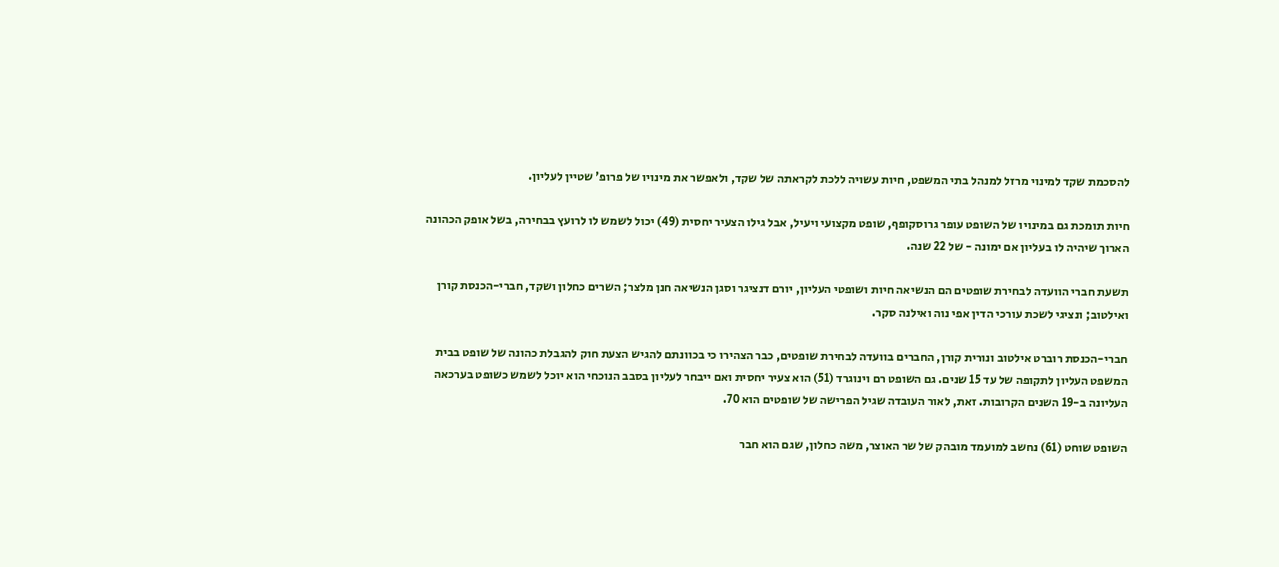להסכמת שקד למינוי מרזל למנהל בתי המשפט, חיות עשויה ללכת לקראתה של שקד, ולאפשר את מינויו של פרופ' שטיין לעליון.

חיות תומכת גם במינויו של השופט עופר גרוסקופף, שופט מקצועי ויעיל, אבל גילו הצעיר יחסית (49) יכול לשמש לו לרועץ בבחירה, בשל אופק הכהונה הארוך שיהיה לו בעליון אם ימונה - של 22 שנה.

תשעת חברי הוועדה לבחירת שופטים הם הנשיאה חיות ושופטי העליון, יורם דנציגר וסגן הנשיאה חנן מלצר; השרים כחלון ושקד, חברי-הכנסת קורן ואילטוב; ונציגי לשכת עורכי הדין אפי נוה ואילנה סקר.

חברי-הכנסת רוברט אילטוב ונורית קורן, החברים בוועדה לבחירת שופטים, כבר הצהירו כי בכוונתם להגיש הצעת חוק להגבלת כהונה של שופט בבית המשפט העליון לתקופה של עד 15 שנים. גם השופט רם וינוגרד (51) הוא צעיר יחסית ואם ייבחר לעליון בסבב הנוכחי הוא יוכל לשמש כשופט בערכאה העליונה ב-19 השנים הקרובות. זאת, לאור העובדה שגיל הפרישה של שופטים הוא 70.

השופט שוחט (61) נחשב למועמד מובהק של שר האוצר, משה כחלון, שגם הוא חבר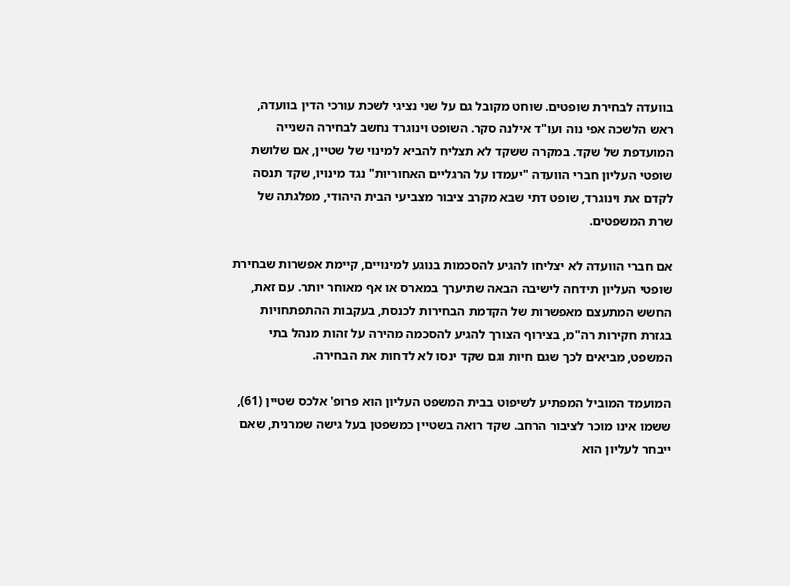בוועדה לבחירת שופטים. שוחט מקובל גם על שני נציגי לשכת עורכי הדין בוועדה, ראש הלשכה אפי נוה ועו"ד אילנה סקר. השופט וינוגרד נחשב לבחירה השנייה המועדפת של שקד. במקרה ששקד לא תצליח להביא למינוי של שטיין, אם שלושת שופטי העליון חברי הוועדה "יעמדו על הרגליים האחוריות" נגד מינויו, שקד תנסה לקדם את וינוגרד, שופט דתי שבא מקרב ציבור מצביעי הבית היהודי, מפלגתה של שרת המשפטים.

אם חברי הוועדה לא יצליחו להגיע להסכמות בנוגע למינויים, קיימת אפשרות שבחירת שופטי העליון תידחה לישיבה הבאה שתיערך במארס או אף מאוחר יותר. עם זאת, החשש המתעצם מאפשרות של הקדמת הבחירות לכנסת, בעקבות ההתפתחויות בגזרת חקירות רה"מ, בצירוף הצורך להגיע להסכמה מהירה על זהות מנהל בתי המשפט, מביאים לכך שגם חיות וגם שקד ינסו לא לדחות את הבחירה.

המועמד המוביל המפתיע לשיפוט בבית המשפט העליון הוא פרופ' אלכס שטיין (61), ששמו אינו מוכר לציבור הרחב. שקד רואה בשטיין כמשפטן בעל גישה שמרנית, שאם ייבחר לעליון הוא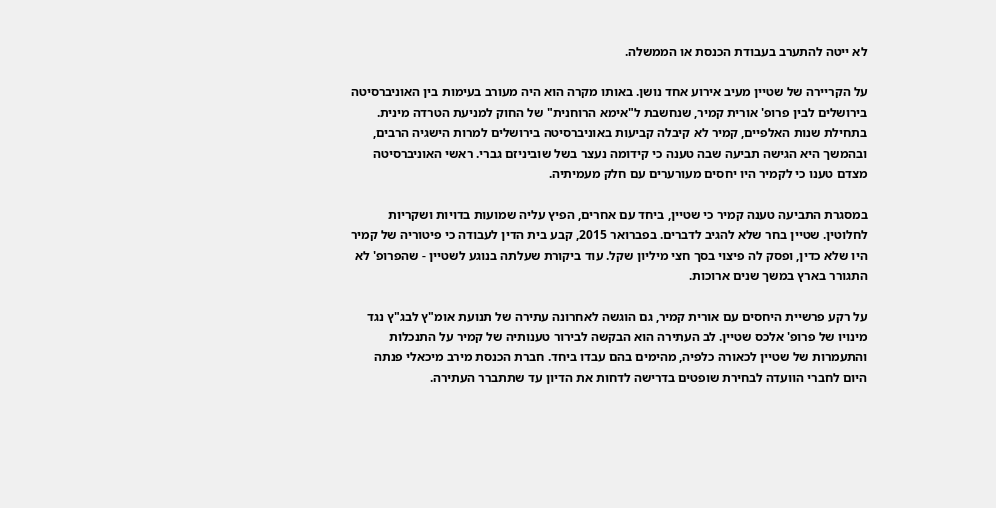לא ייטה להתערב בעבודת הכנסת או הממשלה.

על הקריירה של שטיין מעיב אירוע אחד נושן. באותו מקרה הוא היה מעורב בעימות בין האוניברסיטה בירושלים לבין פרופ' אורית קמיר, שנחשבת ל"אימא הרוחנית" של החוק למניעת הטרדה מינית. בתחילת שנות האלפיים, קמיר לא קיבלה קביעות באוניברסיטה בירושלים למרות הישגיה הרבים, ובהמשך היא הגישה תביעה שבה טענה כי קידומה נעצר בשל שוביניזם גברי. ראשי האוניברסיטה מצדם טענו כי לקמיר היו יחסים מעורערים עם חלק מעמיתיה.

במסגרת התביעה טענה קמיר כי שטיין, ביחד עם אחרים, הפיץ עליה שמועות בדויות ושקריות לחלוטין. שטיין בחר שלא להגיב לדברים. בפברואר 2015, קבע בית הדין לעבודה כי פיטוריה של קמיר היו שלא כדין, ופסק לה פיצוי בסך חצי מיליון שקל. עוד ביקורת שעלתה בנוגע לשטיין - שהפרופ' לא התגורר בארץ במשך שנים ארוכות.

על רקע פרשיית היחסים עם אורית קמיר, גם הוגשה לאחרונה עתירה של תנועת אומ"ץ לבג"ץ נגד מינויו של פרופ' אלכס שטיין. לב העתירה הוא הבקשה לבירור טענותיה של קמיר על התנכלות והתעמרות של שטיין לכאורה כלפיה, מהימים בהם עבדו ביחד. חברת הכנסת מירב מיכאלי פנתה היום לחברי הוועדה לבחירת שופטים בדרישה לדחות את הדיון עד שתתברר העתירה.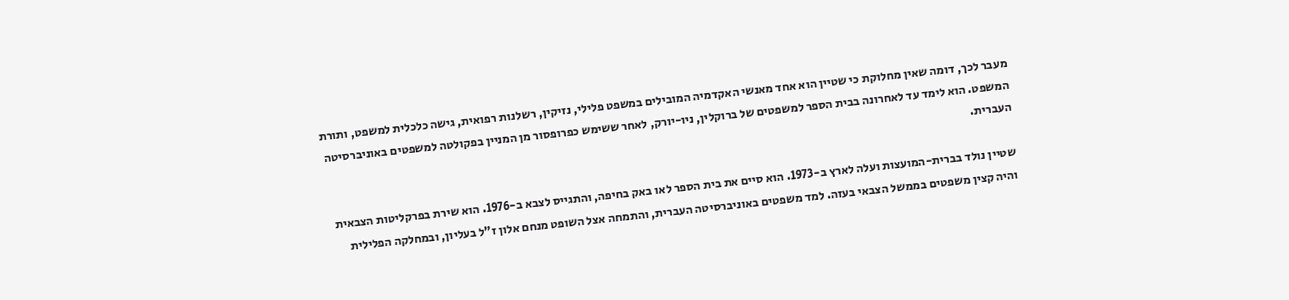מעבר לכך, דומה שאין מחלוקת כי שטיין הוא אחד מאנשי האקדמיה המובילים במשפט פלילי, נזיקין, רשלנות רפואית, גישה כלכלית למשפט, ותורת המשפט. הוא לימד עד לאחרונה בבית הספר למשפטים של ברוקלין, ניו-יורק, לאחר ששימש כפרופסור מן המניין בפקולטה למשפטים באוניברסיטה העברית.

שטיין נולד בברית-המועצות ועלה לארץ ב-1973. הוא סיים את בית הספר לאו באק בחיפה, והתגייס לצבא ב-1976. הוא שירת בפרקליטות הצבאית והיה קצין משפטים בממשל הצבאי בעזה. למד משפטים באוניברסיטה העברית, והתמחה אצל השופט מנחם אלון ז"ל בעליון, ובמחלקה הפלילית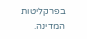בפרקליטות המדינה.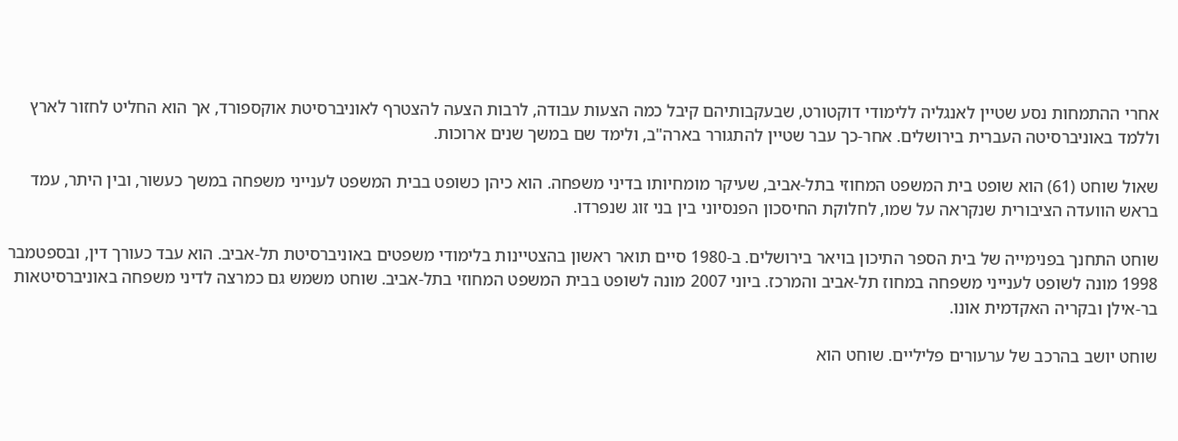אחרי ההתמחות נסע שטיין לאנגליה ללימודי דוקטורט, שבעקבותיהם קיבל כמה הצעות עבודה, לרבות הצעה להצטרף לאוניברסיטת אוקספורד, אך הוא החליט לחזור לארץ וללמד באוניברסיטה העברית בירושלים. אחר-כך עבר שטיין להתגורר בארה"ב, ולימד שם במשך שנים ארוכות.

שאול שוחט (61) הוא שופט בית המשפט המחוזי בתל-אביב, שעיקר מומחיותו בדיני משפחה. הוא כיהן כשופט בבית המשפט לענייני משפחה במשך כעשור, ובין היתר, עמד בראש הוועדה הציבורית שנקראה על שמו, לחלוקת החיסכון הפנסיוני בין בני זוג שנפרדו.

שוחט התחנך בפנימייה של בית הספר התיכון בויאר בירושלים. ב-1980 סיים תואר ראשון בהצטיינות בלימודי משפטים באוניברסיטת תל-אביב. הוא עבד כעורך דין, ובספטמבר 1998 מונה לשופט לענייני משפחה במחוז תל-אביב והמרכז. ביוני 2007 מונה לשופט בבית המשפט המחוזי בתל-אביב. שוחט משמש גם כמרצה לדיני משפחה באוניברסיטאות בר-אילן ובקריה האקדמית אונו.

שוחט יושב בהרכב של ערעורים פליליים. שוחט הוא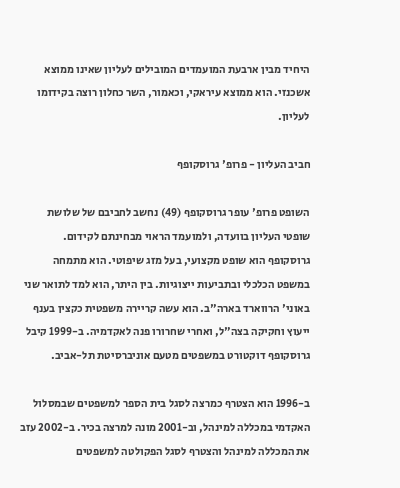היחיד מבין ארבעת המועמדים המובילים לעליון שאינו ממוצא אשכנזי. הוא ממוצא עיראקי, וכאמור, השר כחלון רוצה בקידומו לעליון.

חביב העליון - פרופ' גרוסקופף

השופט פרופ' עופר גרוסקופף (49) נחשב לחביבם של שלושת שופטי העליון בוועדה, ולמועמד הראוי מבחינתם לקידום. גרוסקופף הוא שופט מקצועי, בעל מזג שיפוטי. הוא מתמחה במשפט הכלכלי ובתביעות ייצוגיות. בין היתר, הוא למד לתואר שני באוני' הרווארד בארה"ב. הוא עשה קריירה משפטית כקצין בענף ייעוץ וחקיקה בצה"ל, ואחרי שחרורו פנה לאקדמיה. ב-1999 קיבל גרוסקופף דוקטורט במשפטים מטעם אוניברסיטת תל-אביב.

ב-1996 הוא הצטרף כמרצה לסגל בית הספר למשפטים שבמסלול האקדמי במכללה למינהל, וב-2001 מונה למרצה בכיר. ב-2002 עזב את המכללה למינהל והצטרף לסגל הפקולטה למשפטים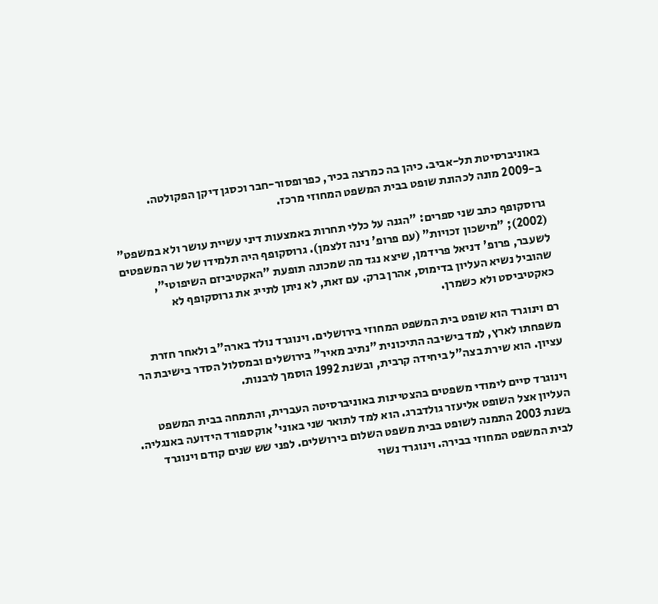באוניברסיטת תל-אביב. כיהן בה כמרצה בכיר, כפרופסור-חבר וכסגן דיקן הפקולטה. ב-2009 מונה לכהונת שופט בבית המשפט המחוזי מרכז.

גרוסקופף כתב שני ספרים: "הגנה על כללי תחרות באמצעות דיני עשיית עושר ולא במשפט" (2002); "מישכון זכויות" (עם פרופ' נינה זלצמן). גרוסקופף היה תלמידו של שר המשפטים לשעבר, פרופ' דניאל פרידמן, שיצא נגד מה שמכונה תופעת "האקטיביזם השיפוטי", שהוביל נשיא העליון בדימוס, אהרן ברק. עם זאת, לא ניתן לתייג את גרוסקופף לא כאקטיביסט ולא כשמרן.

רם וינוגרד הוא שופט בית המשפט המחוזי בירושלים. וינוגרד נולד בארה"ב ולאחר חזרת משפחתו לארץ, למד בישיבה התיכונית "נתיב מאיר" בירושלים ובמסלול הסדר בישיבת הר עציון. הוא שירת בצה"ל ביחידה קרבית, ובשנת 1992 הוסמך לרבנות.

וינוגרד סיים לימודי משפטים בהצטיינות באוניברסיטה העברית, והתמחה בבית המשפט העליון אצל השופט אליעזר גולדברג. הוא למד לתואר שני באוני' אוקספורד הידועה באנגליה. בשנת 2003 התמנה לשופט בבית משפט השלום בירושלים. לפני שש שנים קודם וינוגרד לבית המשפט המחוזי בבירה. וינוגרד נשוי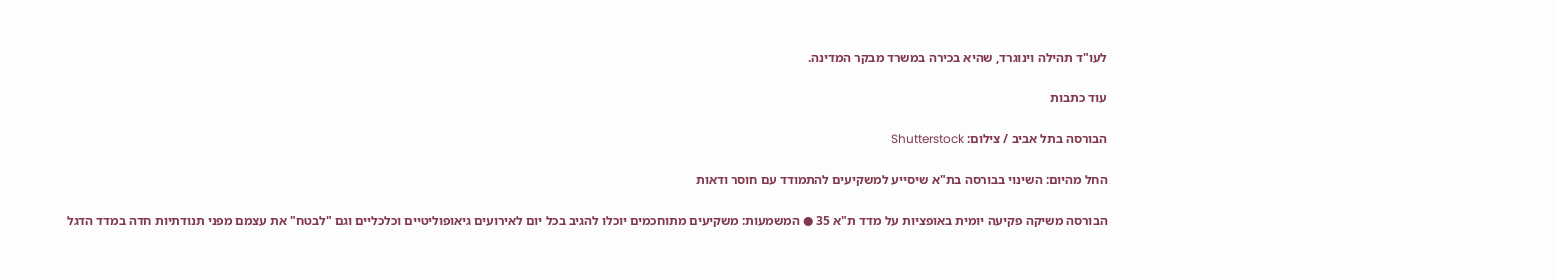לעו"ד תהילה וינוגרד, שהיא בכירה במשרד מבקר המדינה.

עוד כתבות

הבורסה בתל אביב / צילום: Shutterstock

החל מהיום: השינוי בבורסה בת"א שיסייע למשקיעים להתמודד עם חוסר ודאות

הבורסה משיקה פקיעה יומית באופציות על מדד ת"א 35 ● המשמעות: משקיעים מתוחכמים יוכלו להגיב בכל יום לאירועים גיאופוליטיים וכלכליים וגם "לבטח" את עצמם מפני תנודתיות חדה במדד הדגל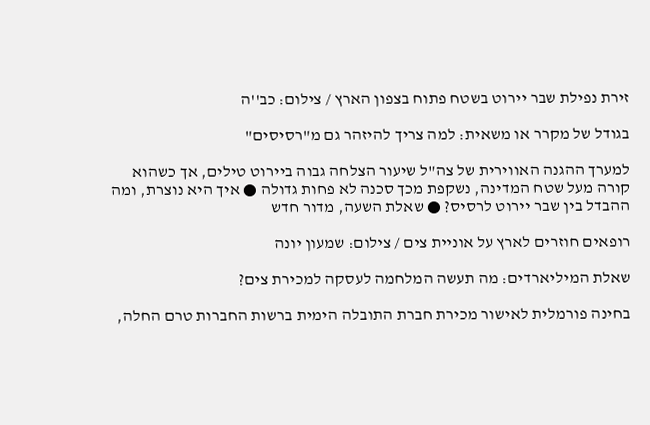זירת נפילת שבר יירוט בשטח פתוח בצפון הארץ / צילום: כב''ה

בגודל של מקרר או משאית: למה צריך להיזהר גם מ"רסיסים"

למערך ההגנה האווירית של צה"ל שיעור הצלחה גבוה ביירוט טילים, אך כשהוא קורה מעל שטח המדינה, נשקפת מכך סכנה לא פחות גדולה ● איך היא נוצרת, ומה ההבדל בין שבר יירוט לרסיס? ● שאלת השעה, מדור חדש

רופאים חוזרים לארץ על אוניית צים / צילום: שמעון יונה

שאלת המיליארדים: מה תעשה המלחמה לעסקה למכירת צים?

בחינה פורמלית לאישור מכירת חברת התובלה הימית ברשות החברות טרם החלה,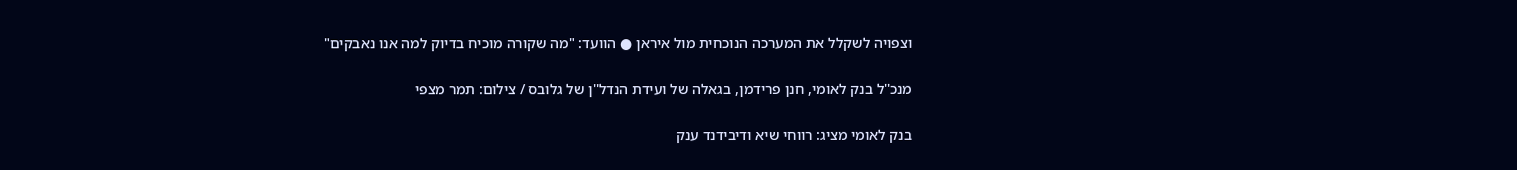וצפויה לשקלל את המערכה הנוכחית מול איראן ● הוועד: "מה שקורה מוכיח בדיוק למה אנו נאבקים"

מנכ''ל בנק לאומי, חנן פרידמן, בגאלה של ועידת הנדל''ן של גלובס / צילום: תמר מצפי

בנק לאומי מציג: רווחי שיא ודיבידנד ענק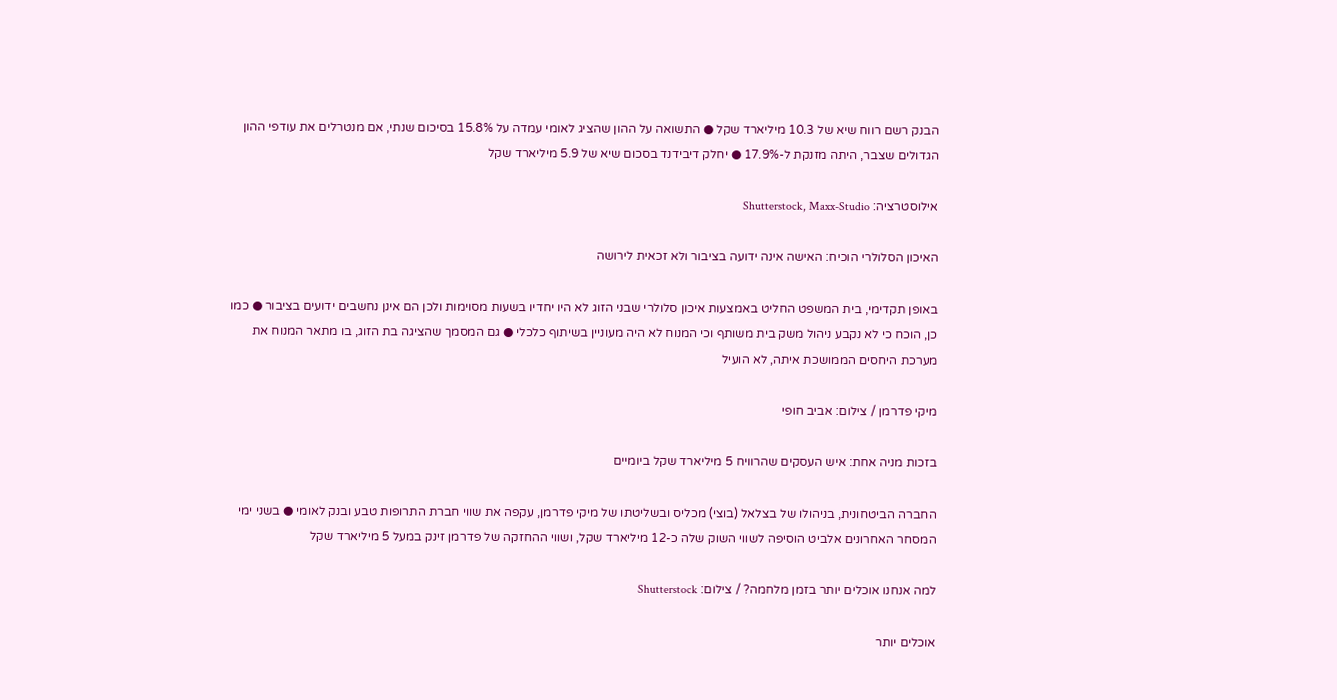הבנק רשם רווח שיא של 10.3 מיליארד שקל ● התשואה על ההון שהציג לאומי עמדה על 15.8% בסיכום שנתי, אם מנטרלים את עודפי ההון הגדולים שצבר, היתה מזנקת ל-17.9% ● יחלק דיבידנד בסכום שיא של 5.9 מיליארד שקל

אילוסטרציה: Shutterstock, Maxx-Studio

האיכון הסלולרי הוכיח: האישה אינה ידועה בציבור ולא זכאית לירושה

באופן תקדימי, בית המשפט החליט באמצעות איכון סלולרי שבני הזוג לא היו יחדיו בשעות מסוימות ולכן הם אינן נחשבים ידועים בציבור ● כמו כן, הוכח כי לא נקבע ניהול משק בית משותף וכי המנוח לא היה מעוניין בשיתוף כלכלי ● גם המסמך שהציגה בת הזוג, בו מתאר המנוח את מערכת היחסים הממושכת איתה, לא הועיל

מיקי פדרמן / צילום: אביב חופי

בזכות מניה אחת: איש העסקים שהרוויח 5 מיליארד שקל ביומיים

החברה הביטחונית, בניהולו של בצלאל (בוצי) מכליס ובשליטתו של מיקי פדרמן, עקפה את שווי חברת התרופות טבע ובנק לאומי ● בשני ימי המסחר האחרונים אלביט הוסיפה לשווי השוק שלה כ-12 מיליארד שקל, ושווי ההחזקה של פדרמן זינק במעל 5 מיליארד שקל

למה אנחנו אוכלים יותר בזמן מלחמה? / צילום: Shutterstock

אוכלים יותר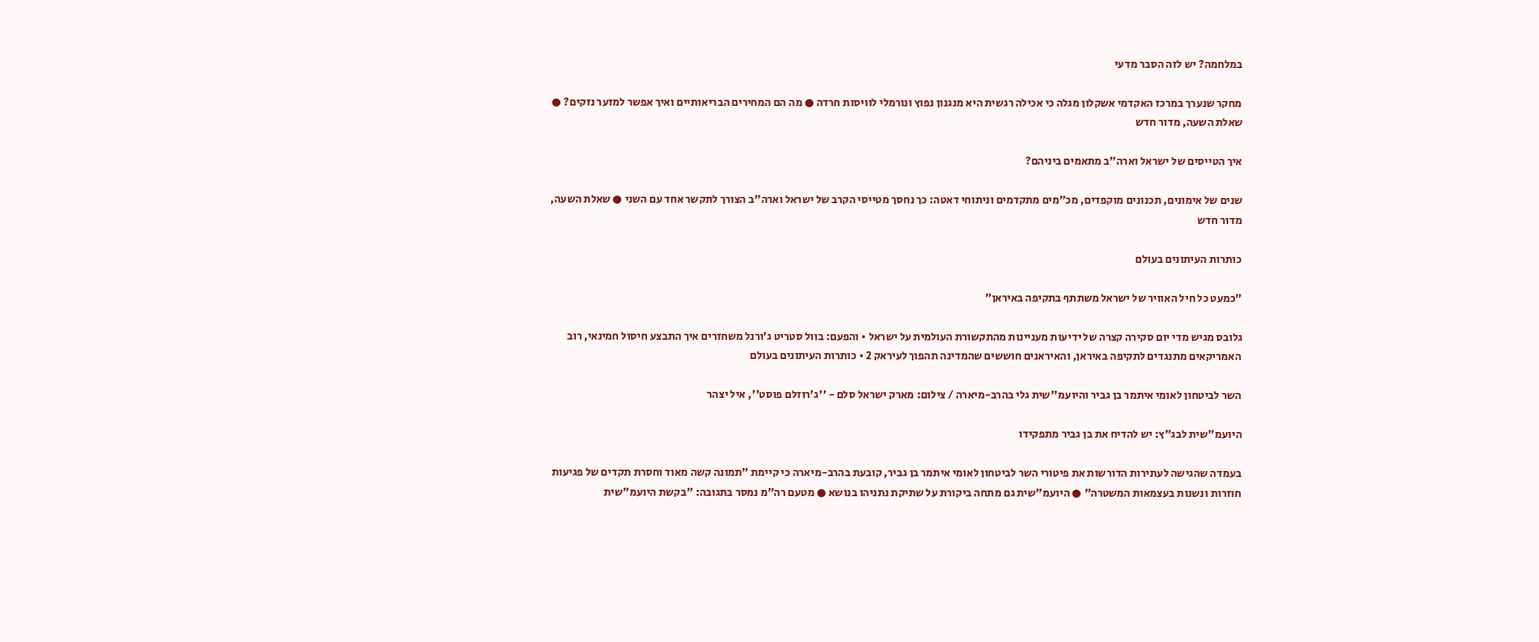במלחמה? יש לזה הסבר מדעי

מחקר שנערך במרכז האקדמי אשקלון מגלה כי אכילה רגשית היא מנגנון נפוץ ונורמלי לוויסות חרדה ● מה הם המחירים הבריאותיים ואיך אפשר למזער נזקים? ● שאלת השעה, מדור חדש

איך הטייסים של ישראל וארה"ב מתאמים ביניהם?

שנים של אימונים, תכנונים מוקפדים, מכ"מים מתקדמים וניתוחי דאטה: כך נחסך מטייסי הקרב של ישראל וארה"ב הצורך לתקשר אחד עם השני ● שאלת השעה, מדור חדש

כותרות העיתונים בעולם

"כמעט כל חיל האוויר של ישראל משתתף בתקיפה באיראן"

גלובס מגיש מדי יום סקירה קצרה של ידיעות מעניינות מהתקשורת העולמית על ישראל • והפעם: בוול סטריט ג'ורנל משחזרים איך התבצע חיסול חמינאי, רוב האמריקאים מתנגדים לתקיפה באיראן, והאיראנים חוששים שהמדינה תהפוך לעיראק 2 • כותרות העיתונים בעולם

השר לביטחון לאומי איתמר בן גביר והיועמ''שית גלי בהרב-מיארה / צילום: מארק ישראל סלם - ''ג'רוזלם פוסט'', איל יצהר

היועמ"שית לבג"ץ: יש להדיח את בן גביר מתפקידו

בעמדה שהגישה לעתירות הדורשות את פיטורי השר לביטחון לאומי איתמר בן גביר, קובעת בהרב-מיארה כי קיימת "תמונה קשה מאוד וחסרת תקדים של פגיעות חוזרות ונשנות בעצמאות המשטרה" ● היועמ"שית גם מתחה ביקורת על שתיקת נתניהו בנושא ● מטעם רה"מ נמסר בתגובה: "בקשת היועמ"שית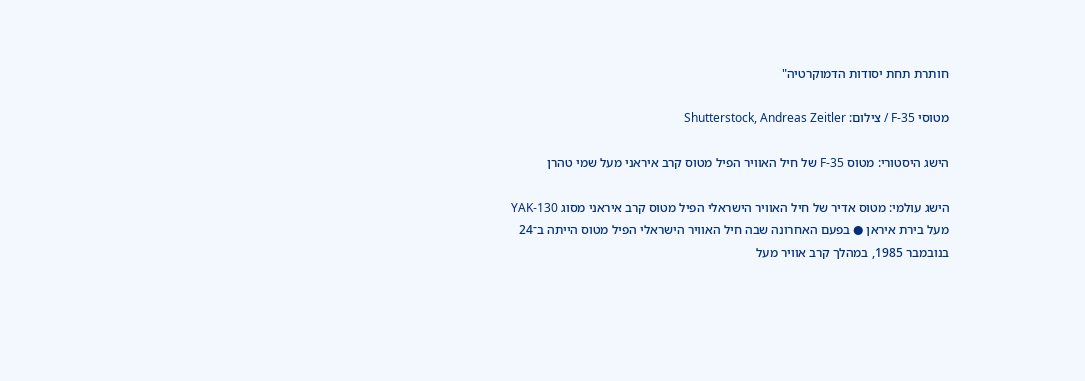חותרת תחת יסודות הדמוקרטיה"

מטוסי F-35 / צילום: Shutterstock, Andreas Zeitler

הישג היסטורי: מטוס F-35 של חיל האוויר הפיל מטוס קרב איראני מעל שמי טהרן

הישג עולמי: מטוס אדיר של חיל האוויר הישראלי הפיל מטוס קרב איראני מסוג YAK-130 מעל בירת איראן ● בפעם האחרונה שבה חיל האוויר הישראלי הפיל מטוס הייתה ב־24 בנובמבר 1985, במהלך קרב אוויר מעל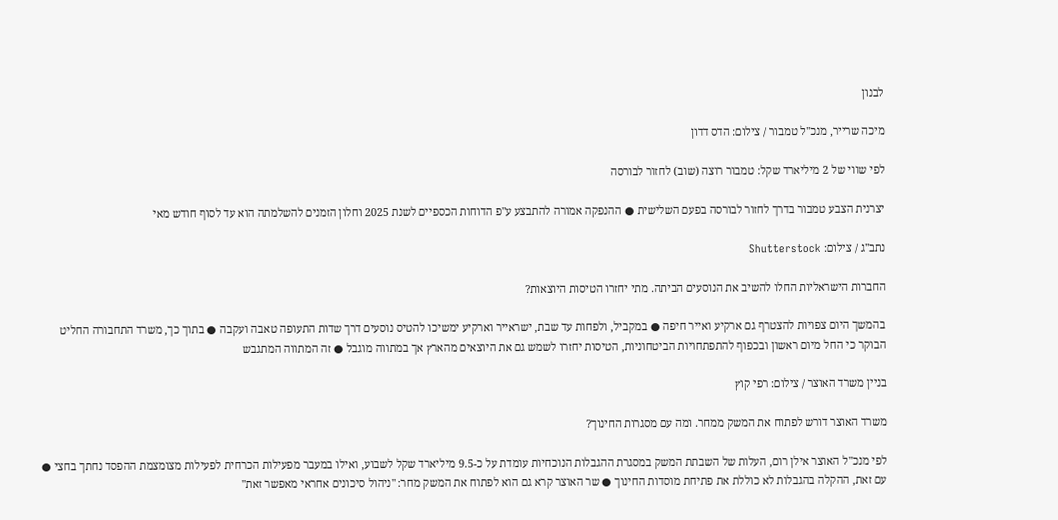לבנון

מיכה שרייר, מנכ''ל טמבור / צילום: הדס דדון

לפי שווי של 2 מיליארד שקל: טמבור רוצה (שוב) לחזור לבורסה

יצרנית הצבע טמבור בדרך לחזור לבורסה בפעם השלישית ● ההנפקה אמורה להתבצע ע"פ הדוחות הכספיים לשנת 2025 וחלון הזמנים להשלמתה הוא עד לסוף חודש מאי

נתב''ג / צילום: Shutterstock

החברות הישראליות החלו להשיב את הנוסעים הביתה. מתי יחזרו הטיסות היוצאות?

בהמשך היום צפויות להצטרף גם ארקיע ואייר חיפה ● במקביל, ולפחות עד שבת, ישראייר וארקיע ימשיכו להטיס נוסעים דרך שדות התעופה טאבה ועקבה ● בתוך כך, משרד התחבורה החליט הבוקר כי החל מיום ראשון ובכפוף להתפתחויות הביטחוניות, הטיסות יחזרו לשמש גם את היוצאים מהארץ אך במתווה מוגבל ● זה המתווה המתגבש

בניין משרד האוצר / צילום: רפי קוץ

משרד האוצר דורש לפתוח את המשק ממחר. ומה עם מסגרות החינוך?

לפי מנכ"ל האוצר אילן רום, העלות של השבתת המשק במסגרת ההגבלות הנוכחיות עומדת על כ-9.5 מיליארד שקל לשבוע, ואילו במעבר מפעילות הכרחית לפעילות מצומצמת ההפסד נחתך בחצי ● עם זאת, ההקלה בהגבלות לא כוללת את פתיחת מוסדות החינוך ● שר האוצר קרא גם הוא לפתוח את המשק מחר: "ניהול סיכונים אחראי מאפשר זאת"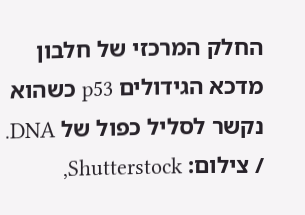החלק המרכזי של חלבון מדכא הגידולים p53 כשהוא נקשר לסליל כפול של DNA. / צילום: Shutterstock,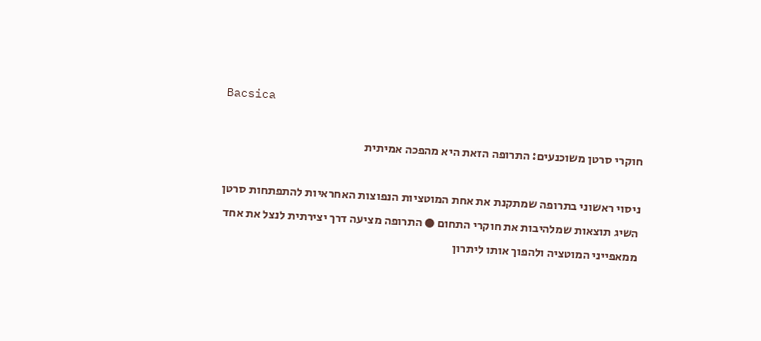Bacsica

חוקרי סרטן משוכנעים: התרופה הזאת היא מהפכה אמיתית

ניסוי ראשוני בתרופה שמתקנת את אחת המוטציות הנפוצות האחראיות להתפתחות סרטן השיג תוצאות שמלהיבות את חוקרי התחום ● התרופה מציעה דרך יצירתית לנצל את אחד ממאפייני המוטציה ולהפוך אותו ליתרון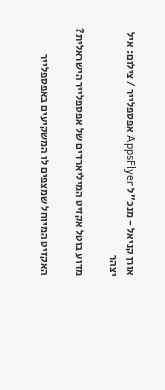אורן קניאל - מנכ''ל AppsFlyer אפספלייר / צילום: איל יצהר

מדוע בוטל אקזיט המיליארדים של אפספלייר הישראלית?

האקזיט המיוחל שמצפים לו המשקיעים באפספלייר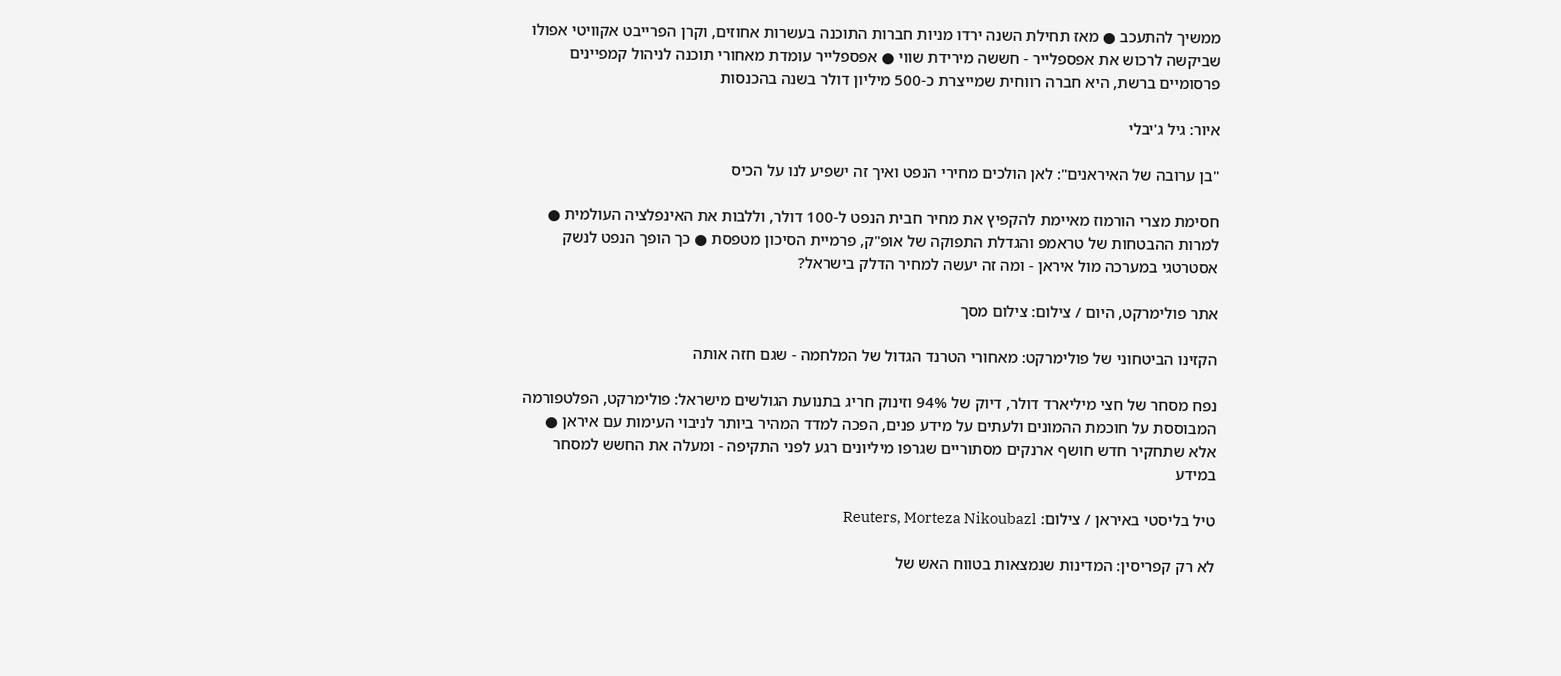ממשיך להתעכב ● מאז תחילת השנה ירדו מניות חברות התוכנה בעשרות אחוזים, וקרן הפרייבט אקוויטי אפולו שביקשה לרכוש את אפספלייר - חששה מירידת שווי ● אפספלייר עומדת מאחורי תוכנה לניהול קמפיינים פרסומיים ברשת, היא חברה רווחית שמייצרת כ-500 מיליון דולר בשנה בהכנסות

איור: גיל ג'יבלי

"בן ערובה של האיראנים": לאן הולכים מחירי הנפט ואיך זה ישפיע לנו על הכיס

חסימת מצרי הורמוז מאיימת להקפיץ את מחיר חבית הנפט ל-100 דולר, וללבות את האינפלציה העולמית ● למרות ההבטחות של טראמפ והגדלת התפוקה של אופ"ק, פרמיית הסיכון מטפסת ● כך הופך הנפט לנשק אסטרטגי במערכה מול איראן - ומה זה יעשה למחיר הדלק בישראל?

אתר פולימרקט, היום / צילום: צילום מסך

הקזינו הביטחוני של פולימרקט: מאחורי הטרנד הגדול של המלחמה - שגם חזה אותה

נפח מסחר של חצי מיליארד דולר, דיוק של 94% וזינוק חריג בתנועת הגולשים מישראל: פולימרקט, הפלטפורמה המבוססת על חוכמת ההמונים ולעתים על מידע פנים, הפכה למדד המהיר ביותר לניבוי העימות עם איראן ● אלא שתחקיר חדש חושף ארנקים מסתוריים שגרפו מיליונים רגע לפני התקיפה - ומעלה את החשש למסחר במידע

טיל בליסטי באיראן / צילום: Reuters, Morteza Nikoubazl

לא רק קפריסין: המדינות שנמצאות בטווח האש של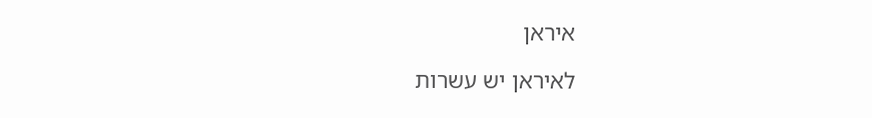איראן

לאיראן יש עשרות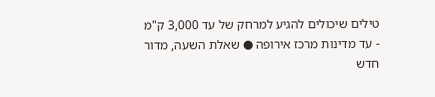טילים שיכולים להגיע למרחק של עד 3,000 ק"מ - עד מדינות מרכז אירופה ● שאלת השעה, מדור חדש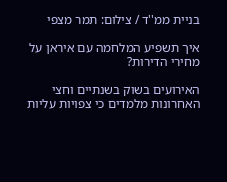בניית ממ''ד / צילום: תמר מצפי

איך תשפיע המלחמה עם איראן על מחירי הדירות?

האירועים בשוק בשנתיים וחצי האחרונות מלמדים כי צפויות עליות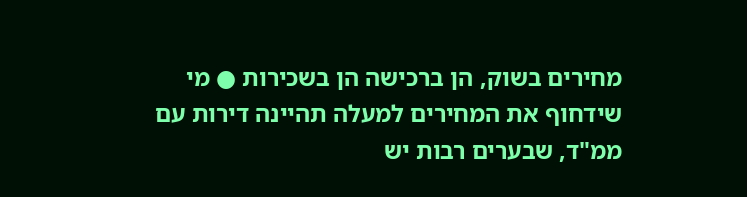מחירים בשוק, הן ברכישה הן בשכירות ● מי שידחוף את המחירים למעלה תהיינה דירות עם ממ"ד, שבערים רבות יש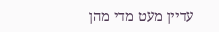עדיין מעט מדי מהן